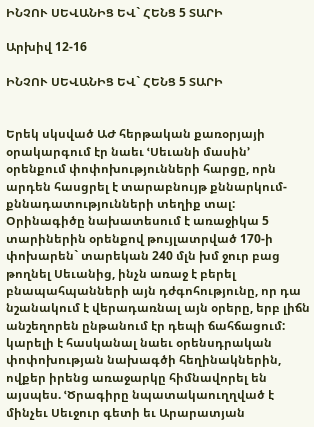ԻՆՉՈՒ ՍԵՎԱՆԻՑ ԵՎ` ՀԵՆՑ 5 ՏԱՐԻ

Արխիվ 12-16

ԻՆՉՈՒ ՍԵՎԱՆԻՑ ԵՎ` ՀԵՆՑ 5 ՏԱՐԻ


Երեկ սկսված ԱԺ հերթական քառօրյայի օրակարգում էր նաեւ ՙՍեւանի մասին՚ օրենքում փոփոխությունների հարցը, որն արդեն հասցրել է տարաբնույթ քննարկում-քննադատությունների տեղիք տալ: Օրինագիծը նախատեսում է առաջիկա 5 տարիներին օրենքով թույլատրված 170-ի փոխարեն` տարեկան 240 մլն խմ ջուր բաց թողնել Սեւանից, ինչն առաջ է բերել բնապահպանների այն դժգոհությունը, որ դա նշանակում է վերադառնալ այն օրերը, երբ լիճն անշեղորեն ընթանում էր դեպի ճահճացում:
կարելի է հասկանալ նաեւ օրենսդրական փոփոխության նախագծի հեղինակներին, ովքեր իրենց առաջարկը հիմնավորել են այսպես. ՙԾրագիրը նպատակաուղղված է մինչեւ Սեւջուր գետի եւ Արարատյան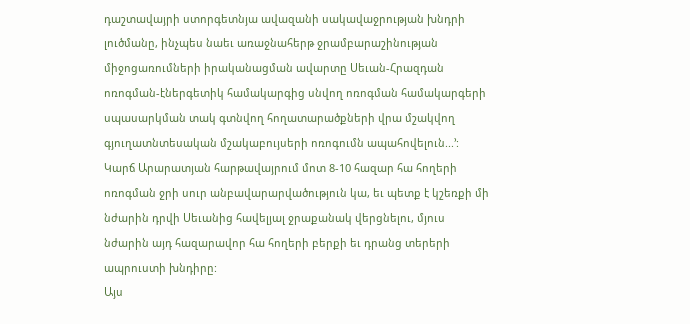դաշտավայրի ստորգետնյա ավազանի սակավաջրության խնդրի լուծմանը, ինչպես նաեւ առաջնահերթ ջրամբարաշինության միջոցառումների իրականացման ավարտը Սեւան-Հրազդան ոռոգման-էներգետիկ համակարգից սնվող ոռոգման համակարգերի սպասարկման տակ գտնվող հողատարածքների վրա մշակվող գյուղատնտեսական մշակաբույսերի ոռոգումն ապահովելուն...՚: Կարճ Արարատյան հարթավայրում մոտ 8-10 հազար հա հողերի ոռոգման ջրի սուր անբավարարվածություն կա, եւ պետք է կշեռքի մի նժարին դրվի Սեւանից հավելյալ ջրաքանակ վերցնելու, մյուս նժարին այդ հազարավոր հա հողերի բերքի եւ դրանց տերերի ապրուստի խնդիրը:
Այս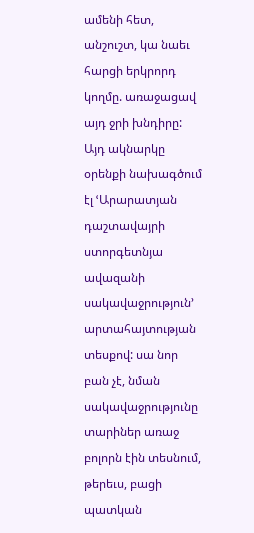ամենի հետ, անշուշտ, կա նաեւ հարցի երկրորդ կողմը. առաջացավ այդ ջրի խնդիրը: Այդ ակնարկը օրենքի նախագծում էլ ՙԱրարատյան դաշտավայրի ստորգետնյա ավազանի սակավաջրություն՚ արտահայտության տեսքով: սա նոր բան չէ, նման սակավաջրությունը տարիներ առաջ բոլորն էին տեսնում, թերեւս, բացի պատկան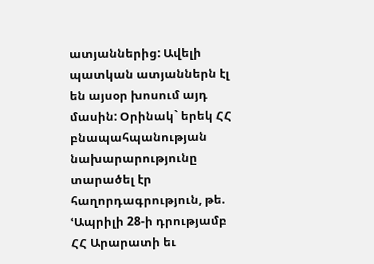ատյաններից: Ավելի պատկան ատյաններն էլ են այսօր խոսում այդ մասին: Օրինակ` երեկ ՀՀ բնապահպանության նախարարությունը տարածել էր հաղորդագրություն, թե. ՙԱպրիլի 28-ի դրությամբ ՀՀ Արարատի եւ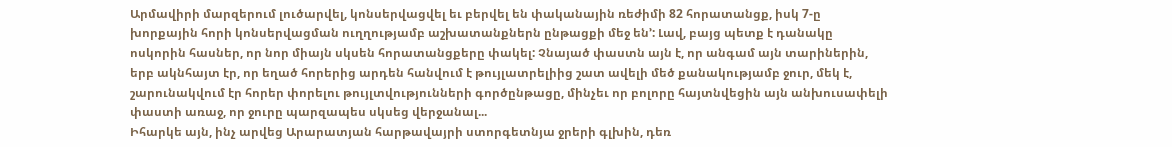Արմավիրի մարզերում լուծարվել, կոնսերվացվել եւ բերվել են փականային ռեժիմի 82 հորատանցք, իսկ 7-ը խորքային հորի կոնսերվացման ուղղությամբ աշխատանքներն ընթացքի մեջ են՚: Լավ, բայց պետք է դանակը ոսկորին հասներ, որ նոր միայն սկսեն հորատանցքերը փակել: Չնայած փաստն այն է, որ անգամ այն տարիներին, երբ ակնհայտ էր, որ եղած հորերից արդեն հանվում է թույլատրելիից շատ ավելի մեծ քանակությամբ ջուր, մեկ է, շարունակվում էր հորեր փորելու թույլտվությունների գործընթացը, մինչեւ որ բոլորը հայտնվեցին այն անխուսափելի փաստի առաջ, որ ջուրը պարզապես սկսեց վերջանալ...
Իհարկե այն, ինչ արվեց Արարատյան հարթավայրի ստորգետնյա ջրերի գլխին, դեռ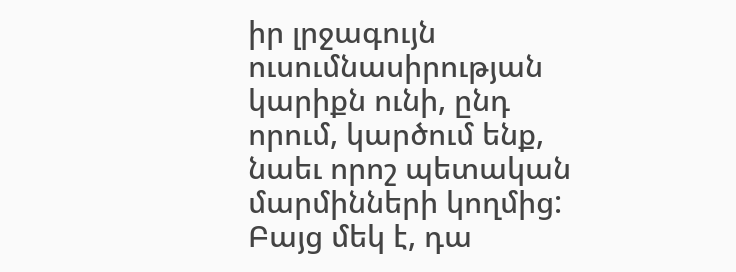իր լրջագույն ուսումնասիրության կարիքն ունի, ընդ որում, կարծում ենք, նաեւ որոշ պետական մարմինների կողմից: Բայց մեկ է, դա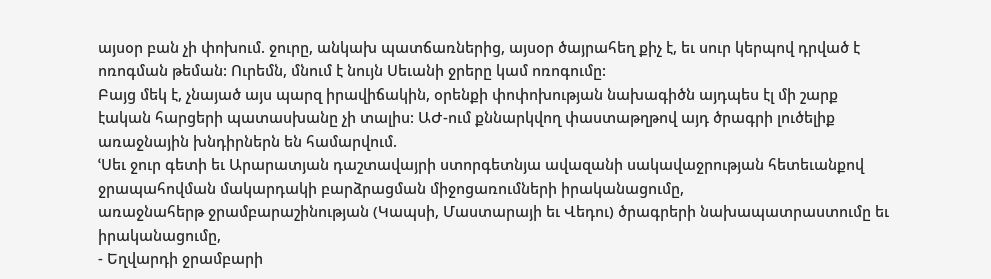այսօր բան չի փոխում. ջուրը, անկախ պատճառներից, այսօր ծայրահեղ քիչ է, եւ սուր կերպով դրված է ոռոգման թեման: Ուրեմն, մնում է նույն Սեւանի ջրերը կամ ոռոգումը:
Բայց մեկ է, չնայած այս պարզ իրավիճակին, օրենքի փոփոխության նախագիծն այդպես էլ մի շարք էական հարցերի պատասխանը չի տալիս: ԱԺ-ում քննարկվող փաստաթղթով այդ ծրագրի լուծելիք առաջնային խնդիրներն են համարվում.
ՙՍեւ ջուր գետի եւ Արարատյան դաշտավայրի ստորգետնյա ավազանի սակավաջրության հետեւանքով ջրապահովման մակարդակի բարձրացման միջոցառումների իրականացումը,
առաջնահերթ ջրամբարաշինության (Կապսի, Մաստարայի եւ Վեդու) ծրագրերի նախապատրաստումը եւ իրականացումը,
- Եղվարդի ջրամբարի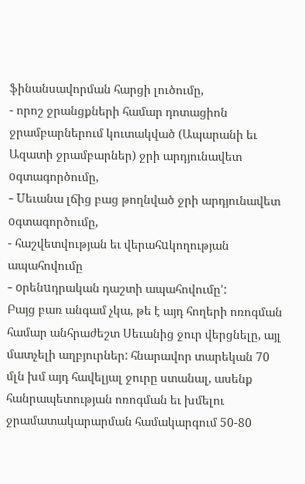ֆինանսավորման հարցի լուծումը,
- որոշ ջրանցքների համար դոտացիոն ջրամբարներում կուտակված (Ապարանի եւ Ազատի ջրամբարներ) ջրի արդյունավետ oգտագործումը,
- Uեւանա լճից բաց թողնված ջրի արդյունավետ oգտագործումը,
- հաշվետվության եւ վերահuկողության ապահովումը
- oրենuդրական դաշտի ապահովումը՚:
Բայց բառ անգամ չկա, թե է այդ հողերի ոռոգման համար անհրաժեշտ Սեւանից ջուր վերցնելը, այլ մատչելի աղբյուրներ: հնարավոր տարեկան 70 մլն խմ այդ հավելյալ ջուրը ստանալ, ասենք հանրապետության ոռոգման եւ խմելու ջրամատակարարման համակարգում 50-80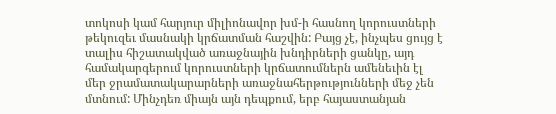տոկոսի կամ հարյուր միլիոնավոր խմ-ի հասնող կորուստների թեկուզեւ մասնակի կրճատման հաշվին: Բայց չէ, ինչպես ցույց է տալիս հիշատակված առաջնային խնդիրների ցանկը, այդ համակարգերում կորուստների կրճատումներն ամենեւին էլ մեր ջրամատակարարների առաջնահերթությունների մեջ չեն մտնում: Մինչդեռ միայն այն դեպքում, երբ հայաստանյան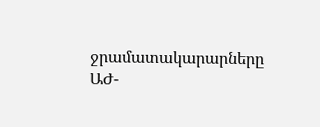ջրամատակարարները ԱԺ-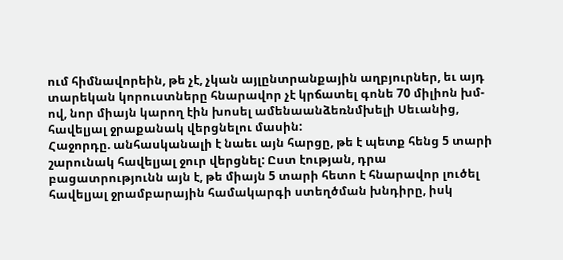ում հիմնավորեին, թե չէ, չկան այլընտրանքային աղբյուրներ, եւ այդ տարեկան կորուստները հնարավոր չէ կրճատել գոնե 70 միլիոն խմ-ով, նոր միայն կարող էին խոսել ամենաանձեռնմխելի Սեւանից, հավելյալ ջրաքանակ վերցնելու մասին:
Հաջորդը. անհասկանալի է նաեւ այն հարցը, թե է պետք հենց 5 տարի շարունակ հավելյալ ջուր վերցնել: Ըստ էության, դրա բացատրությունն այն է, թե միայն 5 տարի հետո է հնարավոր լուծել հավելյալ ջրամբարային համակարգի ստեղծման խնդիրը, իսկ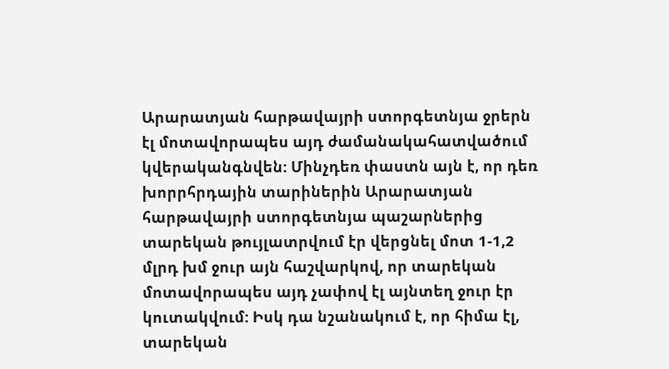Արարատյան հարթավայրի ստորգետնյա ջրերն էլ մոտավորապես այդ ժամանակահատվածում կվերականգնվեն: Մինչդեռ փաստն այն է, որ դեռ խորրհրդային տարիներին Արարատյան հարթավայրի ստորգետնյա պաշարներից տարեկան թույլատրվում էր վերցնել մոտ 1-1,2 մլրդ խմ ջուր այն հաշվարկով, որ տարեկան մոտավորապես այդ չափով էլ այնտեղ ջուր էր կուտակվում: Իսկ դա նշանակում է, որ հիմա էլ, տարեկան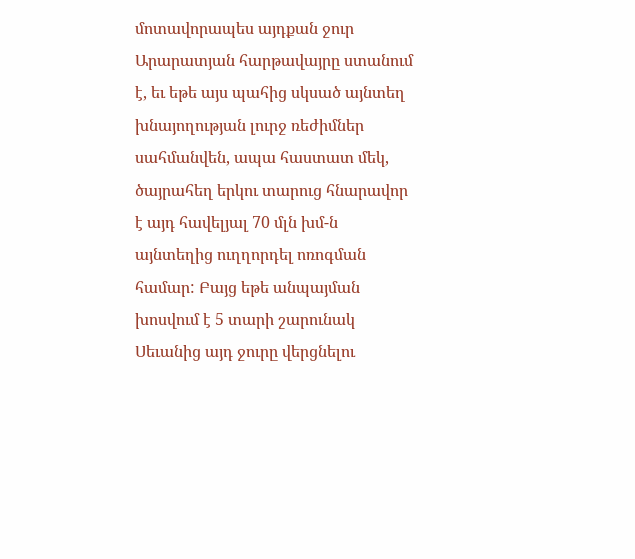մոտավորապես այդքան ջուր  Արարատյան հարթավայրը ստանում է, եւ եթե այս պահից սկսած այնտեղ խնայողության լուրջ ռեժիմներ սահմանվեն, ապա հաստատ մեկ, ծայրահեղ երկու տարուց հնարավոր է այդ հավելյալ 70 մլն խմ-ն այնտեղից ուղղորդել ոռոգման համար: Բայց եթե անպայման խոսվում է 5 տարի շարունակ Սեւանից այդ ջուրը վերցնելու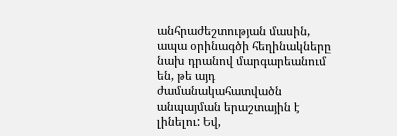անհրաժեշտության մասին, ապա օրինագծի հեղինակները նախ դրանով մարգարեանում են, թե այդ ժամանակահատվածն անպայման երաշտային է լինելու: Եվ,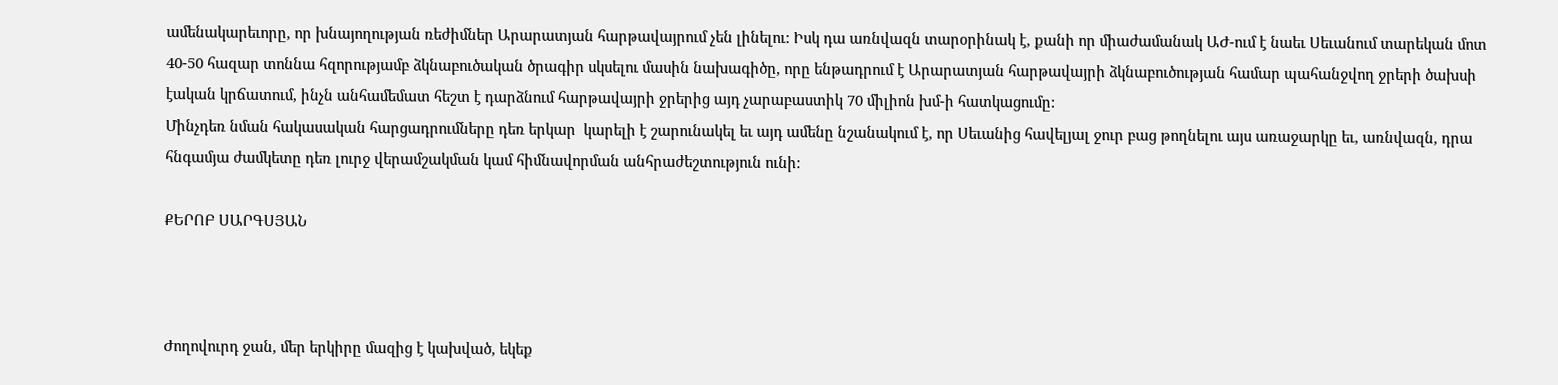ամենակարեւորը, որ խնայողության ռեժիմներ Արարատյան հարթավայրում չեն լինելու: Իսկ դա առնվազն տարօրինակ է, քանի որ միաժամանակ ԱԺ-ում է նաեւ Սեւանում տարեկան մոտ 40-50 հազար տոննա հզորությամբ ձկնաբուծական ծրագիր սկսելու մասին նախագիծը, որը ենթադրում է Արարատյան հարթավայրի ձկնաբուծության համար պահանջվող ջրերի ծախսի էական կրճատում, ինչն անհամեմատ հեշտ է դարձնում հարթավայրի ջրերից այդ չարաբաստիկ 70 միլիոն խմ-ի հատկացումը:
Մինչդեռ նման հակասական հարցադրումները դեռ երկար  կարելի է շարունակել եւ այդ ամենը նշանակում է, որ Սեւանից հավելյալ ջուր բաց թողնելու այս առաջարկը եւ, առնվազն, դրա հնգամյա ժամկետը դեռ լուրջ վերամշակման կամ հիմնավորման անհրաժեշտություն ունի:

ՔԵՐՈԲ ՍԱՐԳՍՅԱՆ



Ժողովուրդ ջան, մեր երկիրը մազից է կախված, եկեք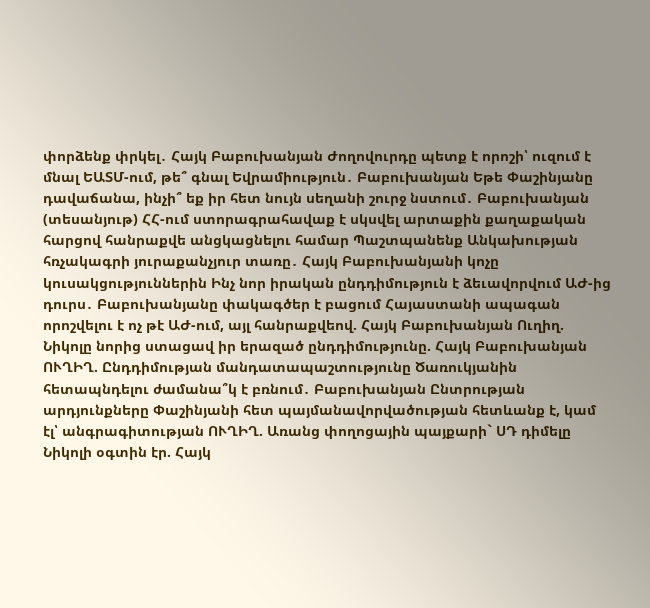փորձենք փրկել․ Հայկ Բաբուխանյան Ժողովուրդը պետք է որոշի՝ ուզում է մնալ ԵԱՏՄ-ում, թե՞ գնալ Եվրամիություն․ Բաբուխանյան Եթե Փաշինյանը դավաճանա, ինչի՞ եք իր հետ նույն սեղանի շուրջ նստում․ Բաբուխանյան (տեսանյութ) ՀՀ-ում ստորագրահավաք է սկսվել արտաքին քաղաքական հարցով հանրաքվե անցկացնելու համար Պաշտպանենք Անկախության հռչակագրի յուրաքանչյուր տառը․ Հայկ Բաբուխանյանի կոչը կուսակցություններին Ինչ նոր իրական ընդդիմություն է ձեւավորվում ԱԺ-ից դուրս․ Բաբուխանյանը փակագծեր է բացում Հայաստանի ապագան որոշվելու է ոչ թէ ԱԺ-ում, այլ հանրաքվեով. Հայկ Բաբուխանյան Ուղիղ. Նիկոլը նորից ստացավ իր երազած ընդդիմությունը. Հայկ Բաբուխանյան ՈՒՂԻՂ. Ընդդիմության մանդատապաշտությունը Ծառուկյանին հետապնդելու ժամանա՞կ է բռնում․ Բաբուխանյան Ընտրության արդյունքները Փաշինյանի հետ պայմանավորվածության հետևանք է, կամ էլ՝ անգրագիտության ՈՒՂԻՂ. Առանց փողոցային պայքարի` ՍԴ դիմելը Նիկոլի օգտին էր. Հայկ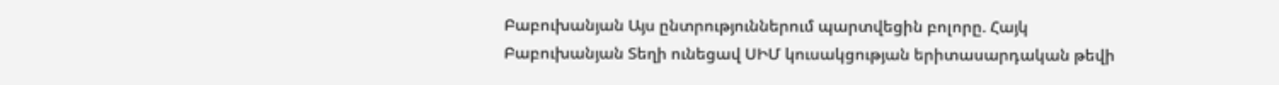Բաբուխանյան Այս ընտրություններում պարտվեցին բոլորը. Հայկ Բաբուխանյան Տեղի ունեցավ ՍԻՄ կուսակցության երիտասարդական թեվի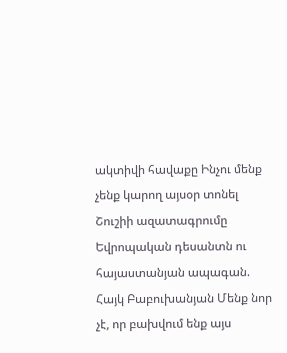ակտիվի հավաքը Ինչու մենք չենք կարող այսօր տոնել Շուշիի ազատագրումը Եվրոպական դեսանտն ու հայաստանյան ապագան. Հայկ Բաբուխանյան Մենք նոր չէ, որ բախվում ենք այս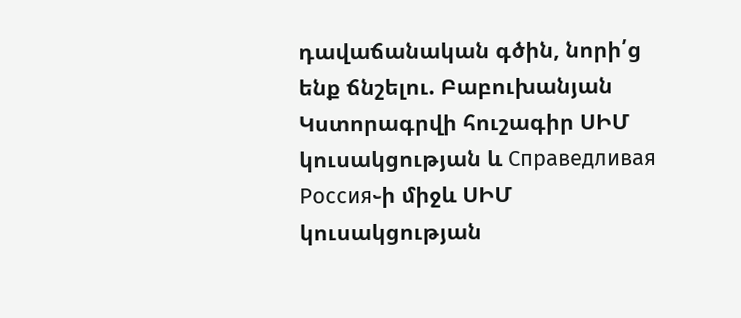դավաճանական գծին, նորի՛ց ենք ճնշելու. Բաբուխանյան Կստորագրվի հուշագիր ՍԻՄ կուսակցության և Справедливая Россия֊ի միջև ՍԻՄ կուսակցության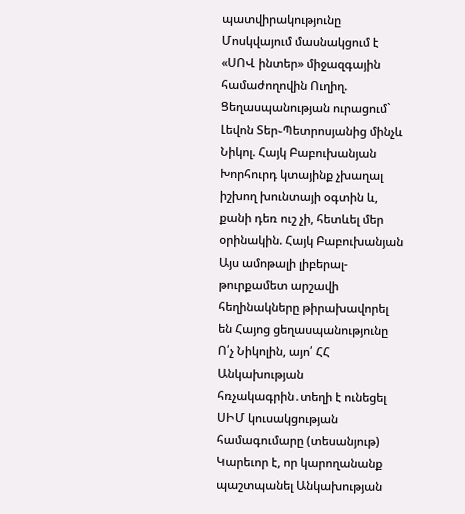պատվիրակությունը Մոսկվայում մասնակցում է «ՍՈՎ ինտեր» միջազգային համաժողովին Ուղիղ. Ցեղասպանության ուրացում` Լեվոն Տեր֊Պետրոսյանից մինչև Նիկոլ. Հայկ Բաբուխանյան Խորհուրդ կտայինք չխաղալ իշխող խունտայի օգտին և, քանի դեռ ուշ չի, հետևել մեր օրինակին. Հայկ Բաբուխանյան Այս ամոթալի լիբերալ-թուրքամետ արշավի հեղինակները թիրախավորել են Հայոց ցեղասպանությունը Ո՛չ Նիկոլին, այո՛ ՀՀ Անկախության հռչակագրին․տեղի է ունեցել ՍԻՄ կուսակցության համագումարը (տեսանյութ) Կարեւոր է, որ կարողանանք պաշտպանել Անկախության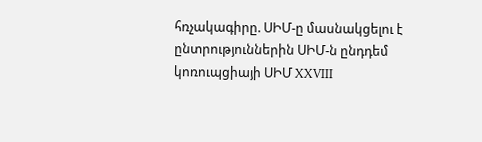հռչակագիրը. ՍԻՄ-ը մասնակցելու է ընտրություններին ՍԻՄ-ն ընդդեմ կոռուպցիայի ՍԻՄ XXVIII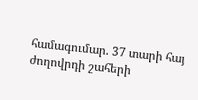համագումար. 37 տարի հայ ժողովրդի շահերի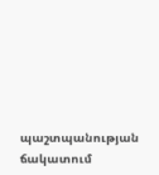պաշտպանության ճակատում